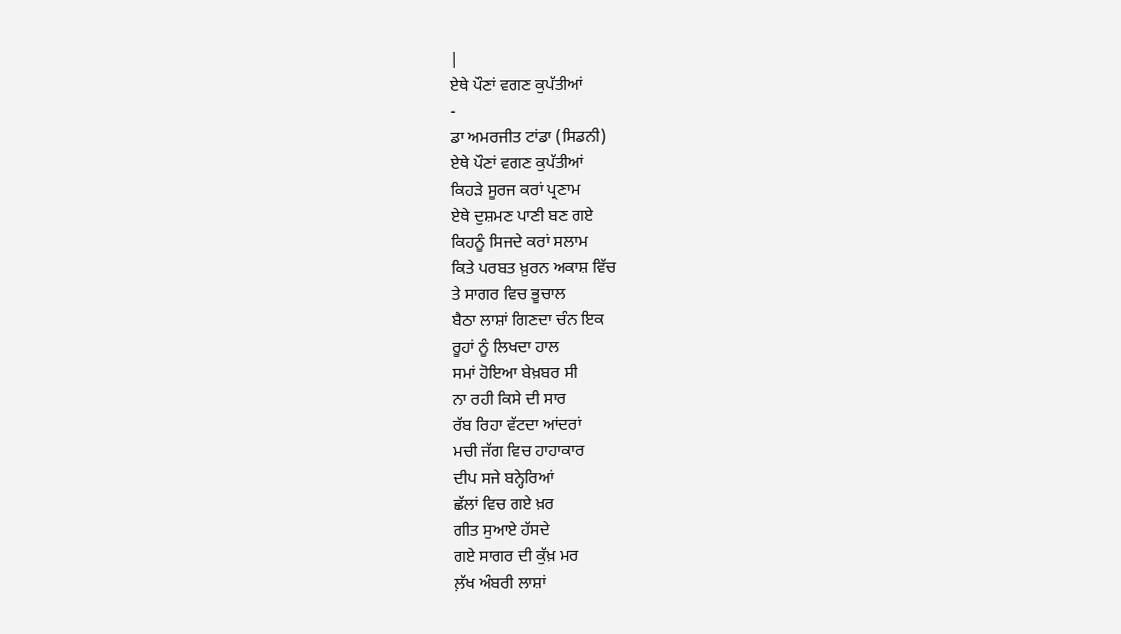|
ਏਥੇ ਪੌਣਾਂ ਵਗਣ ਕੁਪੱਤੀਆਂ
-
ਡਾ ਅਮਰਜੀਤ ਟਾਂਡਾ (ਸਿਡਨੀ)
ਏਥੇ ਪੌਣਾਂ ਵਗਣ ਕੁਪੱਤੀਆਂ
ਕਿਹੜੇ ਸੂਰਜ ਕਰਾਂ ਪ੍ਰਣਾਮ
ਏਥੇ ਦੁਸ਼ਮਣ ਪਾਣੀ ਬਣ ਗਏ
ਕਿਹਨੂੰ ਸਿਜਦੇ ਕਰਾਂ ਸਲਾਮ
ਕਿਤੇ ਪਰਬਤ ਖ਼ੁਰਨ ਅਕਾਸ਼ ਵਿੱਚ
ਤੇ ਸਾਗਰ ਵਿਚ ਭੂਚਾਲ
ਬੈਠਾ ਲਾਸ਼ਾਂ ਗਿਣਦਾ ਚੰਨ ਇਕ
ਰੂਹਾਂ ਨੂੰ ਲਿਖਦਾ ਹਾਲ
ਸਮਾਂ ਹੋਇਆ ਬੇਖ਼ਬਰ ਸੀ
ਨਾ ਰਹੀ ਕਿਸੇ ਦੀ ਸਾਰ
ਰੱਬ ਰਿਹਾ ਵੱਟਦਾ ਆਂਦਰਾਂ
ਮਚੀ ਜੱਗ ਵਿਚ ਹਾਹਾਕਾਰ
ਦੀਪ ਸਜੇ ਬਨ੍ਹੇਰਿਆਂ
ਛੱਲਾਂ ਵਿਚ ਗਏ ਖ਼ਰ
ਗੀਤ ਸੁਆਏ ਹੱਸਦੇ
ਗਏ ਸਾਗਰ ਦੀ ਕੁੱਖ਼ ਮਰ
ਲ਼ੱਖ ਅੰਬਰੀ ਲਾਸ਼ਾਂ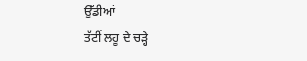ਉੱਡੀਆਂ
ਤੱਟੀਂ ਲਹੂ ਦੇ ਚੜ੍ਹੇ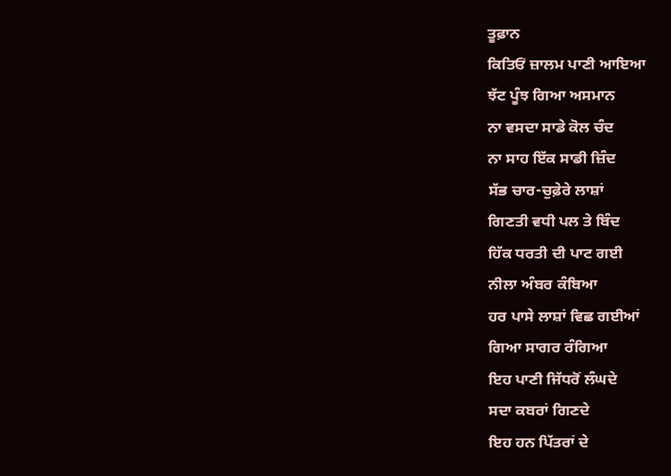ਤੂਫ਼ਾਨ
ਕਿਤਿਓਂ ਜ਼ਾਲਮ ਪਾਣੀ ਆਇਆ
ਝੱਟ ਪੂੰਝ ਗਿਆ ਅਸਮਾਨ
ਨਾ ਵਸਦਾ ਸਾਡੇ ਕੋਲ ਚੰਦ
ਨਾ ਸਾਹ ਇੱਕ ਸਾਡੀ ਜ਼ਿੰਦ
ਸੱਭ ਚਾਰ-ਚੁਫ਼ੇਰੇ ਲਾਸ਼ਾਂ
ਗਿਣਤੀ ਵਧੀ ਪਲ ਤੇ ਬਿੰਦ
ਹਿੱਕ ਧਰਤੀ ਦੀ ਪਾਟ ਗਈ
ਨੀਲਾ ਅੰਬਰ ਕੰਬਿਆ
ਹਰ ਪਾਸੇ ਲਾਸ਼ਾਂ ਵਿਛ ਗਈਆਂ
ਗਿਆ ਸਾਗਰ ਰੰਗਿਆ
ਇਹ ਪਾਣੀ ਜਿੱਧਰੋਂ ਲੰਘਦੇ
ਸਦਾ ਕਬਰਾਂ ਗਿਣਦੇ
ਇਹ ਹਨ ਪਿੱਤਰਾਂ ਦੇ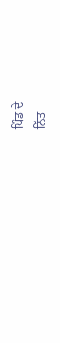ਪਿੰਡ ਦੇ
ਨਿੱਤ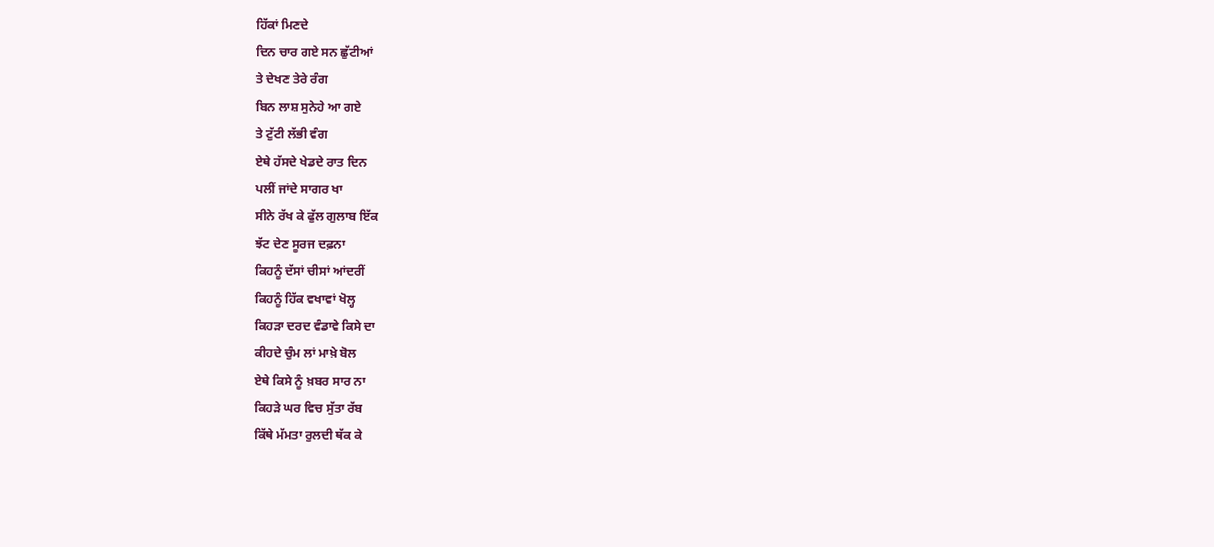ਹਿੱਕਾਂ ਮਿਣਦੇ
ਦਿਨ ਚਾਰ ਗਏ ਸਨ ਛੁੱਟੀਆਂ
ਤੇ ਦੇਖਣ ਤੇਰੇ ਰੰਗ
ਬਿਨ ਲਾਸ਼ ਸੁਨੇਹੇ ਆ ਗਏ
ਤੇ ਟੁੱਟੀ ਲੱਭੀ ਵੰਗ
ਏਥੇ ਹੱਸਦੇ ਖੇਡਦੇ ਰਾਤ ਦਿਨ
ਪਲੀਂ ਜਾਂਦੇ ਸਾਗਰ ਖਾ
ਸੀਨੇ ਰੱਖ ਕੇ ਫੁੱਲ ਗੁਲਾਬ ਇੱਕ
ਝੱਟ ਦੇਣ ਸੂਰਜ ਦਫ਼ਨਾ
ਕਿਹਨੂੰ ਦੱਸਾਂ ਚੀਸਾਂ ਆਂਦਰੀਂ
ਕਿਹਨੂੰ ਹਿੱਕ ਵਖਾਵਾਂ ਖੋਲ੍ਹ
ਕਿਹੜਾ ਦਰਦ ਵੰਡਾਵੇ ਕਿਸੇ ਦਾ
ਕੀਹਦੇ ਚੁੰਮ ਲਾਂ ਮਾਖ਼ੇ ਬੋਲ
ਏਥੇ ਕਿਸੇ ਨੂੰ ਖ਼ਬਰ ਸਾਰ ਨਾ
ਕਿਹੜੇ ਘਰ ਵਿਚ ਸੁੱਤਾ ਰੱਬ
ਕਿੱਥੇ ਮੱਮਤਾ ਰੁਲਦੀ ਥੱਕ ਕੇ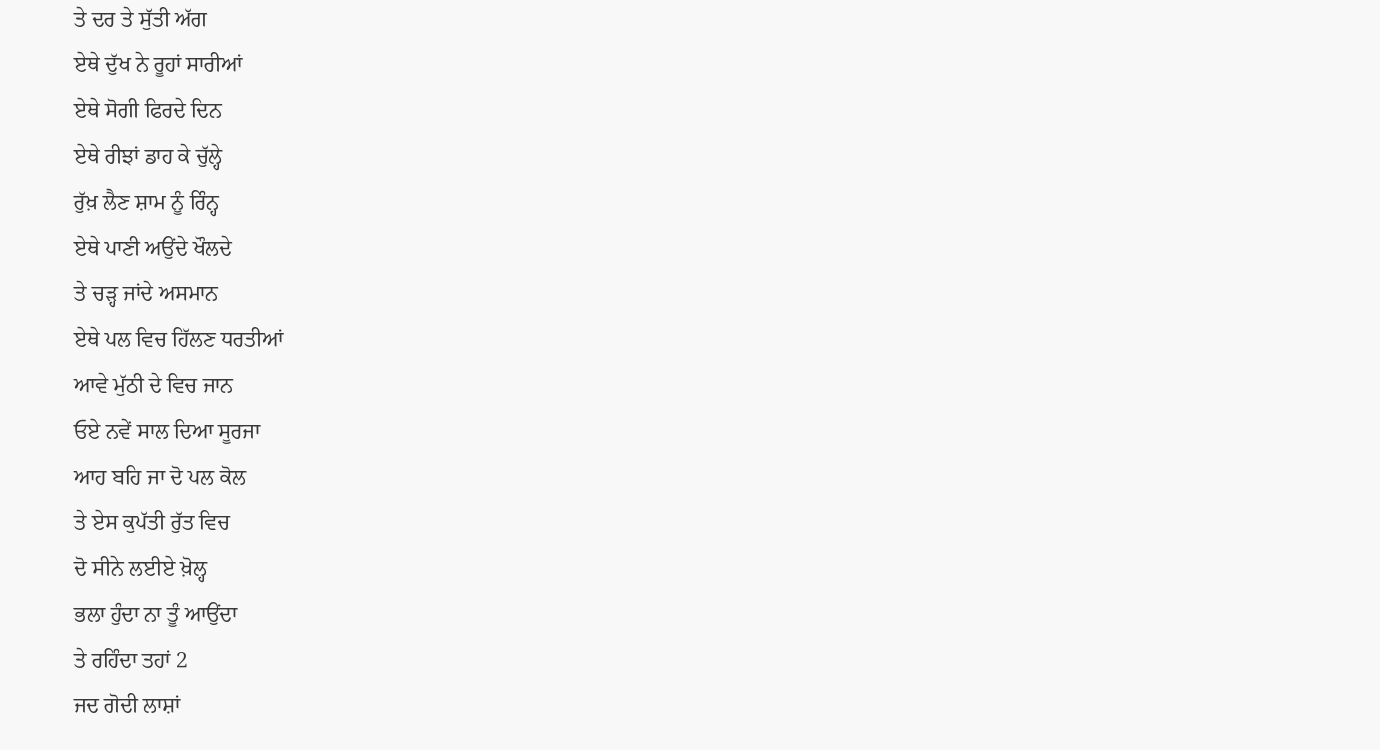ਤੇ ਦਰ ਤੇ ਸੁੱਤੀ ਅੱਗ
ਏਥੇ ਦੁੱਖ ਨੇ ਰੂਹਾਂ ਸਾਰੀਆਂ
ਏਥੇ ਸੋਗੀ ਫਿਰਦੇ ਦਿਨ
ਏਥੇ ਰੀਝਾਂ ਡਾਹ ਕੇ ਚੁੱਲ੍ਹੇ
ਰੁੱਖ਼ ਲੈਣ ਸ਼ਾਮ ਨੂੰ ਰਿੰਨ੍ਹ
ਏਥੇ ਪਾਣੀ ਅਉਂਦੇ ਖੌਲਦੇ
ਤੇ ਚੜ੍ਹ ਜਾਂਦੇ ਅਸਮਾਨ
ਏਥੇ ਪਲ ਵਿਚ ਹਿੱਲਣ ਧਰਤੀਆਂ
ਆਵੇ ਮੁੱਠੀ ਦੇ ਵਿਚ ਜਾਨ
ਓਏ ਨਵੇਂ ਸਾਲ ਦਿਆ ਸੂਰਜਾ
ਆਹ ਬਹਿ ਜਾ ਦੋ ਪਲ ਕੋਲ
ਤੇ ਏਸ ਕੁਪੱਤੀ ਰੁੱਤ ਵਿਚ
ਦੋ ਸੀਨੇ ਲਈਏ ਖ਼ੋਲ੍ਹ
ਭਲਾ ਹੁੰਦਾ ਨਾ ਤੂੰ ਆਉਂਦਾ
ਤੇ ਰਹਿੰਦਾ ਤਹਾਂ 2
ਜਦ ਗੋਦੀ ਲਾਸ਼ਾਂ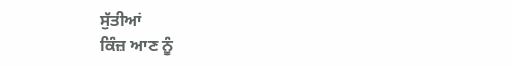ਸੁੱਤੀਆਂ
ਕਿੰਜ਼ ਆਣ ਨੂੰ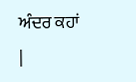ਅੰਦਰ ਕਹਾਂ
|